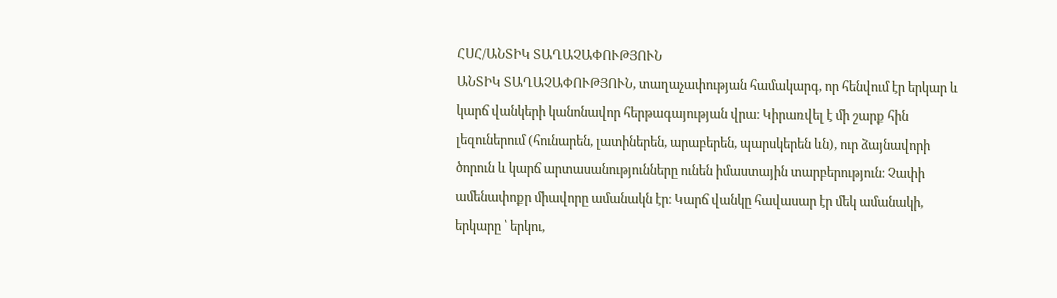ՀՍՀ/ԱՆՏԻԿ ՏԱՂԱՉԱՓՈՒԹՅՈՒՆ
ԱՆՏԻԿ ՏԱՂԱՉԱՓՈՒԹՅՈՒՆ, տաղաչափության համակարգ, որ հենվում էր երկար և կարճ վանկերի կանոնավոր հերթագայության վրա։ Կիրառվել է մի շարք հին լեզուներում (հունարեն, լատիներեն, արաբերեն, պարսկերեն ևն), ուր ձայնավորի ծորուն և կարճ արտասանությունները ունեն իմաստային տարբերություն։ Չափի ամենափոքր միավորը ամանակն էր։ Կարճ վանկը հավասար էր մեկ ամանակի, երկարը ՝ երկու,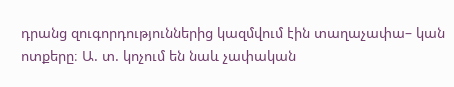դրանց զուգորդություններից կազմվում էին տաղաչափա– կան ոտքերը։ Ա. տ. կոչում են նաև չափական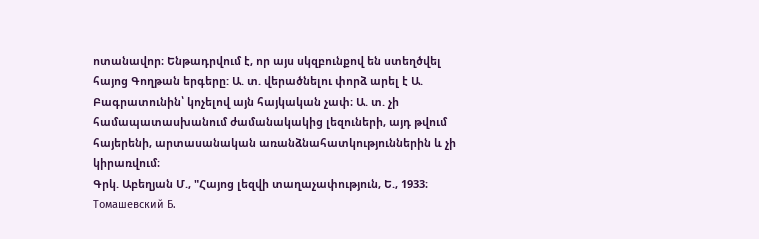ոտանավոր։ Ենթադրվում է, որ այս սկզբունքով են ստեղծվել հայոց Գողթան երգերը: Ա. տ. վերածնելու փորձ արել է Ա. Բագրատունին՝ կոչելով այն հայկական չափ։ Ա. տ. չի համապատասխանում ժամանակակից լեզուների, այդ թվում հայերենի, արտասանական առանձնահատկություններին և չի կիրառվում։
Գրկ. Աբեղյան Մ., "Հայոց լեզվի տաղաչափություն, Ե., 1933։ Томашевский Б.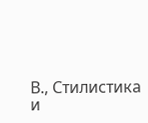В., Стилистика и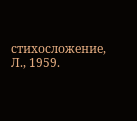стихосложение, Л., 1959.